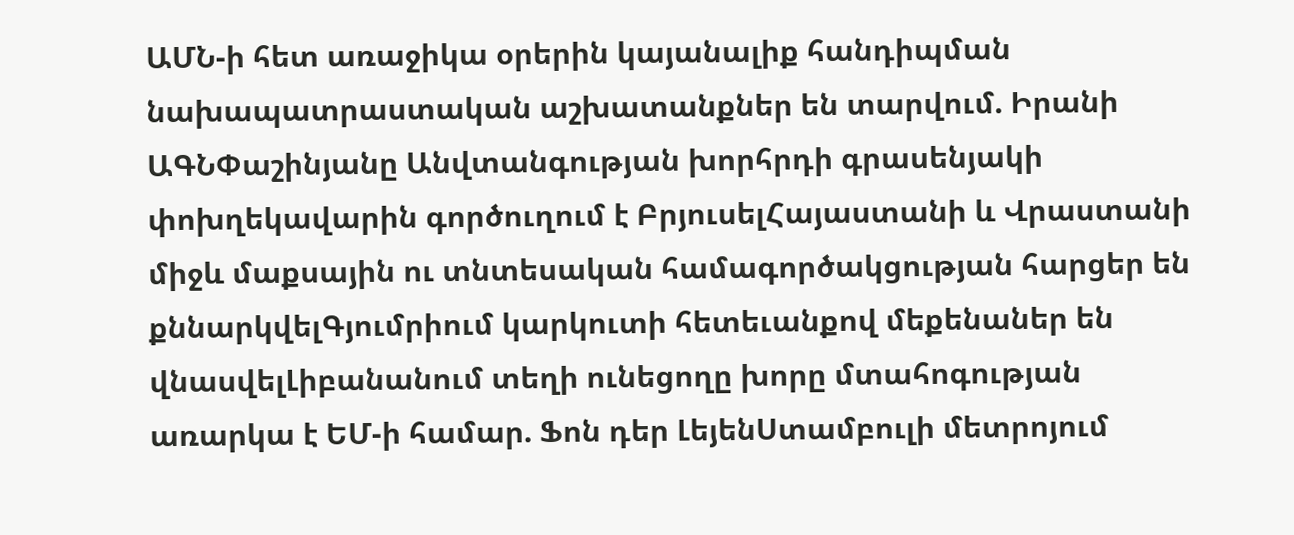ԱՄՆ-ի հետ առաջիկա օրերին կայանալիք հանդիպման նախապատրաստական աշխատանքներ են տարվում. Իրանի ԱԳՆՓաշինյանը Անվտանգության խորհրդի գրասենյակի փոխղեկավարին գործուղում է ԲրյուսելՀայաստանի և Վրաստանի միջև մաքսային ու տնտեսական համագործակցության հարցեր են քննարկվելԳյումրիում կարկուտի հետեւանքով մեքենաներ են վնասվելԼիբանանում տեղի ունեցողը խորը մտահոգության առարկա է ԵՄ-ի համար. Ֆոն դեր ԼեյենՍտամբուլի մետրոյում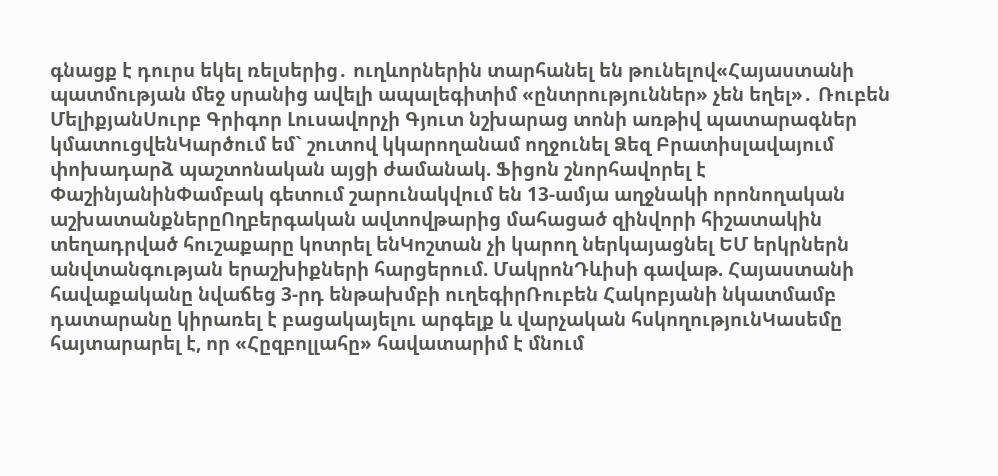գնացք է դուրս եկել ռելսերից․ ուղևորներին տարհանել են թունելով«Հայաստանի պատմության մեջ սրանից ավելի ապալեգիտիմ «ընտրություններ» չեն եղել»․ Ռուբեն ՄելիքյանՍուրբ Գրիգոր Լուսավորչի Գյուտ նշխարաց տոնի առթիվ պատարագներ կմատուցվենԿարծում եմ` շուտով կկարողանամ ողջունել Ձեզ Բրատիսլավայում փոխադարձ պաշտոնական այցի ժամանակ. Ֆիցոն շնորհավորել է ՓաշինյանինՓամբակ գետում շարունակվում են 13-ամյա աղջնակի որոնողական աշխատանքներըՈղբերգական ավտովթարից մահացած զինվորի հիշատակին տեղադրված հուշաքարը կոտրել ենԿոշտան չի կարող ներկայացնել ԵՄ երկրներն անվտանգության երաշխիքների հարցերում. ՄակրոնԴևիսի գավաթ. Հայաստանի հավաքականը նվաճեց 3-րդ ենթախմբի ուղեգիրՌուբեն Հակոբյանի նկատմամբ դատարանը կիրառել է բացակայելու արգելք և վարչական հսկողությունԿասեմը հայտարարել է, որ «Հըզբոլլահը» հավատարիմ է մնում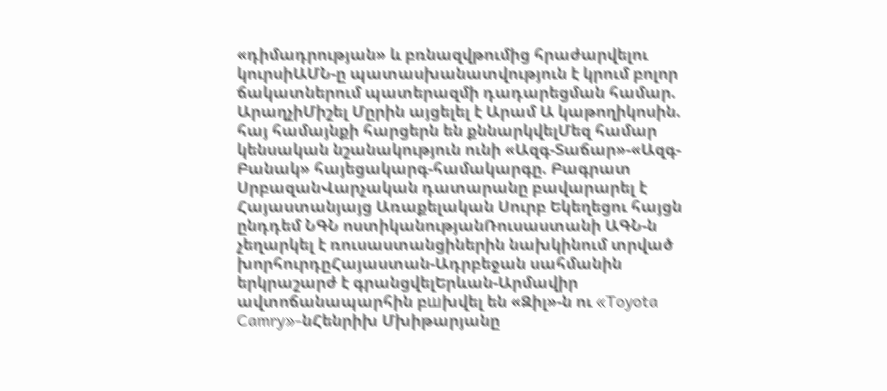«դիմադրության» և բռնազվթումից հրաժարվելու կուրսիԱՄՆ-ը պատասխանատվություն է կրում բոլոր ճակատներում պատերազմի դադարեցման համար. ԱրաղչիՄիշել Մըրին այցելել է Արամ Ա կաթողիկոսին. հայ համայնքի հարցերն են քննարկվելՄեզ համար կենսական նշանակություն ունի «Ազգ-Տաճար»-«Ազգ-Բանակ» հայեցակարգ-համակարգը. Բագրատ ՍրբազանՎարչական դատարանը բավարարել է Հայաստանյայց Առաքելական Սուրբ Եկեղեցու հայցն ընդդեմ ՆԳՆ ոստիկանությանՌուսաստանի ԱԳՆ-ն չեղարկել է ռուսաստանցիներին նախկինում տրված խորհուրդըՀայաստան-Ադրբեջան սահմանին երկրաշարժ է գրանցվելԵրևան-Արմավիր ավտոճանապարհին բшխվել են «Զիլ»-ն ու «Toyota Camry»-նՀենրիխ Մխիթարյանը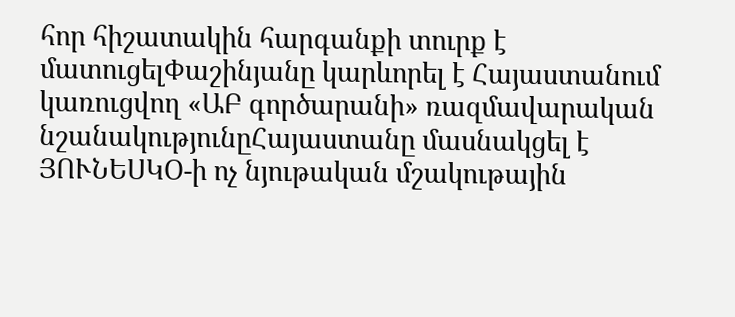հոր հիշատակին հարգանքի տուրք է մատուցելՓաշինյանը կարևորել է Հայաստանում կառուցվող «ԱԲ գործարանի» ռազմավարական նշանակությունըՀայաստանը մասնակցել է ՅՈՒՆԵՍԿՕ-ի ոչ նյութական մշակութային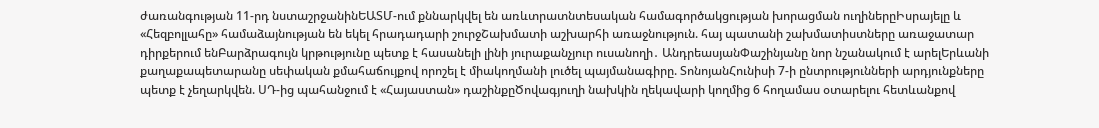ժառանգության 11-րդ նստաշրջանինԵԱՏՄ-ում քննարկվել են առևտրատնտեսական համագործակցության խորացման ուղիներըԻսրայելը և «Հեզբոլլահը» համաձայնության են եկել հրադադարի շուրջՇախմատի աշխարհի առաջնություն. հայ պատանի շախմատիստները առաջատար դիրքերում ենԲարձրագույն կրթությունը պետք է հասանելի լինի յուրաքանչյուր ուսանողի․ ԱնդրեասյանՓաշինյանը նոր նշանակում է արելԵրևանի քաղաքապետարանը սեփական քմահաճույքով որոշել է միակողմանի լուծել պայմանագիրը. ՏոնոյանՀունիսի 7-ի ընտրությունների արդյունքները պետք է չեղարկվեն. ՍԴ-ից պահանջում է «Հայաստան» դաշինքըԾովագյուղի նախկին ղեկավարի կողմից 6 հողամաս օտարելու հետևանքով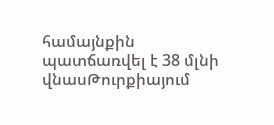համայնքին պատճառվել է 38 մլնի վնասԹուրքիայում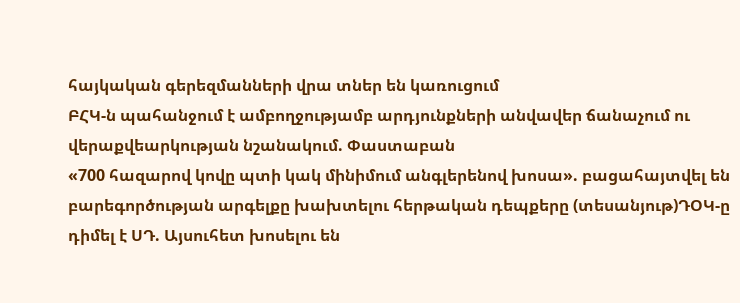հայկական գերեզմանների վրա տներ են կառուցում
ԲՀԿ-ն պահանջում է ամբողջությամբ արդյունքների անվավեր ճանաչում ու վերաքվեարկության նշանակում. Փաստաբան
«700 հազարով կովը պտի կակ մինիմում անգլերենով խոսա». բացահայտվել են բարեգործության արգելքը խախտելու հերթական դեպքերը (տեսանյութ)ԴՕԿ-ը դիմել է ՍԴ. Այսուհետ խոսելու են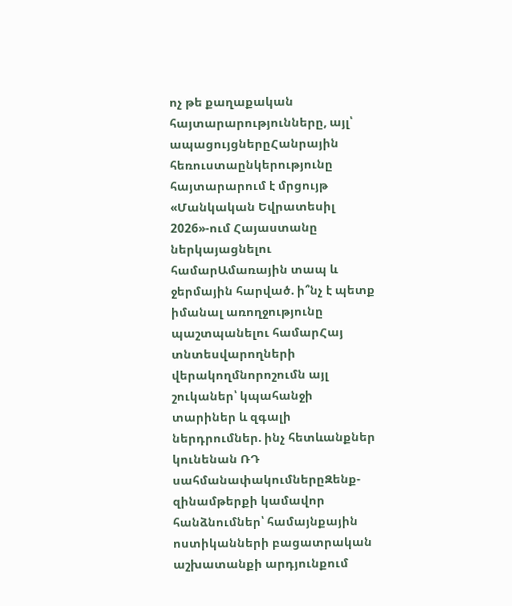ոչ թե քաղաքական հայտարարությունները, այլ՝ ապացույցներըՀանրային հեռուստաընկերությունը հայտարարում է մրցույթ «Մանկական Եվրատեսիլ 2026»-ում Հայաստանը ներկայացնելու համարԱմառային տապ և ջերմային հարված. ի՞նչ է պետք իմանալ առողջությունը պաշտպանելու համարՀայ տնտեսվարողների վերակողմնորոշումն այլ շուկաներ՝ կպահանջի տարիներ և զգալի ներդրումներ. ինչ հետևանքներ կունենան ՌԴ սահմանափակումներըԶենք-զինամթերքի կամավոր հանձնումներ՝ համայնքային ոստիկանների բացատրական աշխատանքի արդյունքում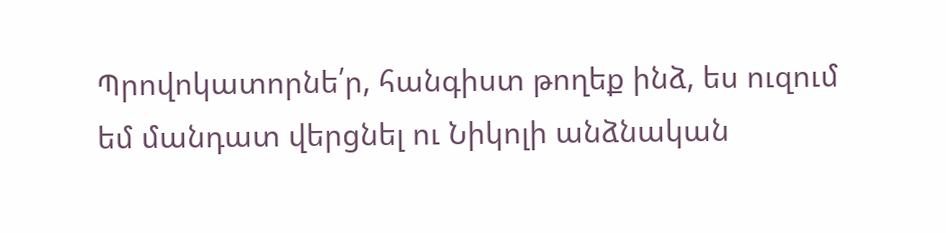Պրովոկատորնե՛ր, հանգիստ թողեք ինձ, ես ուզում եմ մանդատ վերցնել ու Նիկոլի անձնական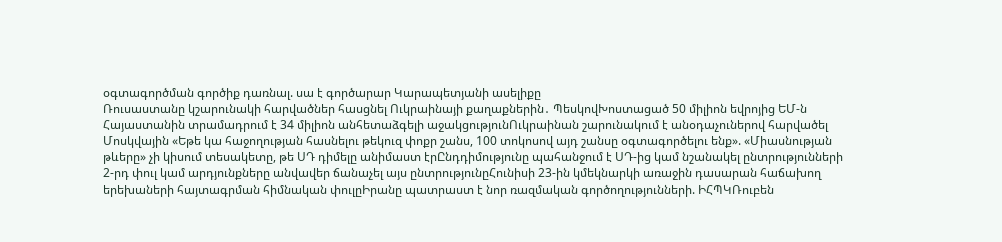օգտագործման գործիք դառնալ. սա է գործարար Կարապետյանի ասելիքը
Ռուսաստանը կշարունակի հարվածներ հասցնել Ուկրաինայի քաղաքներին․ ՊեսկովԽոստացած 50 միլիոն եվրոյից ԵՄ-ն Հայաստանին տրամադրում է 34 միլիոն անհետաձգելի աջակցությունՈւկրաինան շարունակում է անօդաչուներով հարվածել Մոսկվային «Եթե կա հաջողության հասնելու թեկուզ փոքր շանս, 100 տոկոսով այդ շանսը օգտագործելու ենք». «Միասնության թևերը» չի կիսում տեսակետը, թե ՍԴ դիմելը անիմաստ էրԸնդդիմությունը պահանջում է ՍԴ-ից կամ նշանակել ընտրությունների 2-րդ փուլ կամ արդյունքները անվավեր ճանաչել այս ընտրությունըՀունիսի 23-ին կմեկնարկի առաջին դասարան հաճախող երեխաների հայտագրման հիմնական փուլըԻրանը պատրաստ է նոր ռազմական գործողությունների. ԻՀՊԿՌուբեն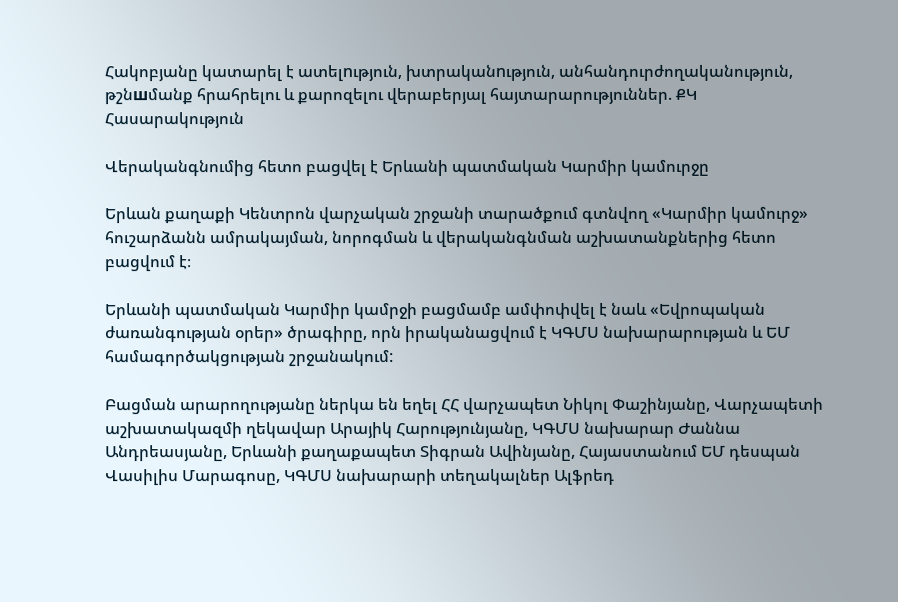Հակոբյանը կատարել է ատելnւթյուն, խտրականnւթյուն, անհանդուրժողականություն, թշնшմանք հրահրելու և քարոզելու վերաբերյալ հայտարարություններ. ՔԿ
Հասարակություն

Վերականգնումից հետո բացվել է Երևանի պատմական Կարմիր կամուրջը

Երևան քաղաքի Կենտրոն վարչական շրջանի տարածքում գտնվող «Կարմիր կամուրջ» հուշարձանն ամրակայման, նորոգման և վերականգնման աշխատանքներից հետո բացվում է։

Երևանի պատմական Կարմիր կամրջի բացմամբ ամփոփվել է նաև «Եվրոպական ժառանգության օրեր» ծրագիրը, որն իրականացվում է ԿԳՄՍ նախարարության և ԵՄ համագործակցության շրջանակում:

Բացման արարողությանը ներկա են եղել ՀՀ վարչապետ Նիկոլ Փաշինյանը, Վարչապետի աշխատակազմի ղեկավար Արայիկ Հարությունյանը, ԿԳՄՍ նախարար Ժաննա Անդրեասյանը, Երևանի քաղաքապետ Տիգրան Ավինյանը, Հայաստանում ԵՄ դեսպան Վասիլիս Մարագոսը, ԿԳՄՍ նախարարի տեղակալներ Ալֆրեդ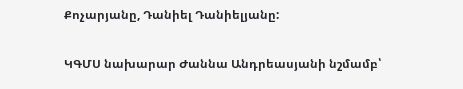Քոչարյանը, Դանիել Դանիելյանը:

ԿԳՄՍ նախարար Ժաննա Անդրեասյանի նշմամբ՝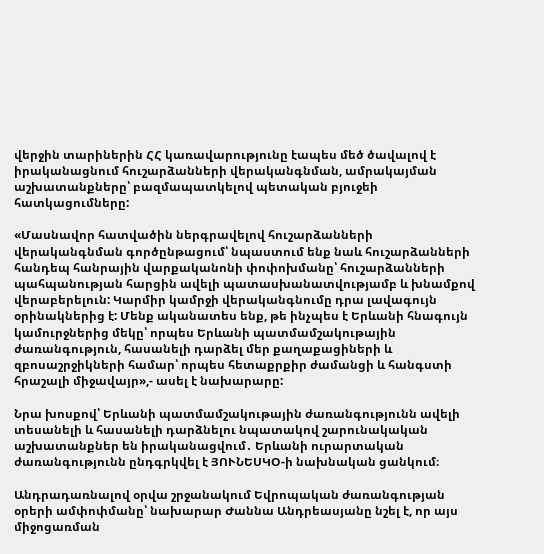վերջին տարիներին ՀՀ կառավարությունը էապես մեծ ծավալով է իրականացնում հուշարձանների վերականգնման, ամրակայման աշխատանքները՝ բազմապատկելով պետական բյուջեի հատկացումները:

«Մասնավոր հատվածին ներգրավելով հուշարձանների վերականգնման գործընթացում՝ նպաստում ենք նաև հուշարձանների հանդեպ հանրային վարքականոնի փոփոխմանը՝ հուշարձանների պահպանության հարցին ավելի պատասխանատվությամբ և խնամքով վերաբերելուն: Կարմիր կամրջի վերականգնումը դրա լավագույն օրինակներից է: Մենք ականատես ենք, թե ինչպես է Երևանի հնագույն կամուրջներից մեկը՝ որպես Երևանի պատմամշակութային ժառանգություն, հասանելի դարձել մեր քաղաքացիների և զբոսաշրջիկների համար՝ որպես հետաքրքիր ժամանցի և հանգստի հրաշալի միջավայր»,- ասել է նախարարը:

Նրա խոսքով՝ Երևանի պատմամշակութային ժառանգությունն ավելի տեսանելի և հասանելի դարձնելու նպատակով շարունակական աշխատանքներ են իրականացվում․ Երևանի ուրարտական ժառանգությունն ընդգրկվել է ՅՈՒՆԵՍԿՕ-ի նախնական ցանկում։

Անդրադառնալով օրվա շրջանակում Եվրոպական ժառանգության օրերի ամփոփմանը՝ նախարար Ժաննա Անդրեասյանը նշել է, որ այս միջոցառման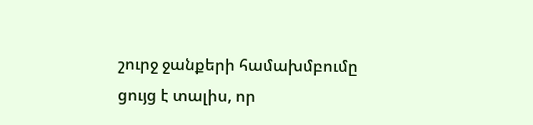շուրջ ջանքերի համախմբումը ցույց է տալիս, որ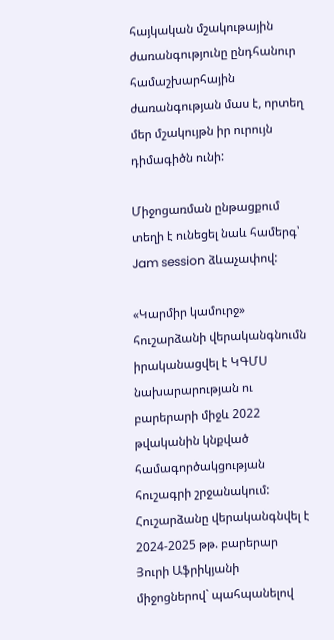հայկական մշակութային ժառանգությունը ընդհանուր համաշխարհային ժառանգության մաս է, որտեղ մեր մշակույթն իր ուրույն դիմագիծն ունի:

Միջոցառման ընթացքում տեղի է ունեցել նաև համերգ՝ Jam session ձևաչափով:

«Կարմիր կամուրջ» հուշարձանի վերականգնումն իրականացվել է ԿԳՄՍ նախարարության ու բարերարի միջև 2022 թվականին կնքված համագործակցության հուշագրի շրջանակում: Հուշարձանը վերականգնվել է 2024-2025 թթ. բարերար Յուրի Աֆրիկյանի միջոցներով` պահպանելով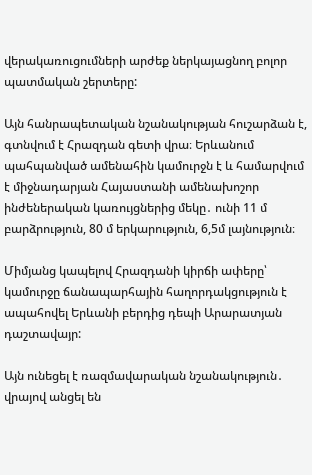վերակառուցումների արժեք ներկայացնող բոլոր պատմական շերտերը:

Այն հանրապետական նշանակության հուշարձան է, գտնվում է Հրազդան գետի վրա։ Երևանում պահպանված ամենահին կամուրջն է և համարվում է միջնադարյան Հայաստանի ամենախոշոր ինժեներական կառույցներից մեկը․ ունի 11 մ բարձրություն, 80 մ երկարություն, 6,5մ լայնություն։

Միմյանց կապելով Հրազդանի կիրճի ափերը՝ կամուրջը ճանապարհային հաղորդակցություն է ապահովել Երևանի բերդից դեպի Արարատյան դաշտավայր:

Այն ունեցել է ռազմավարական նշանակություն․ վրայով անցել են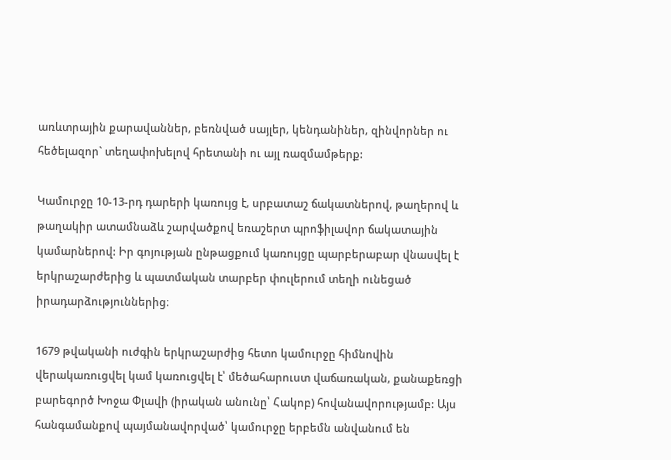առևտրային քարավաններ, բեռնված սայլեր, կենդանիներ, զինվորներ ու հեծելազոր` տեղափոխելով հրետանի ու այլ ռազմամթերք:

Կամուրջը 10-13-րդ դարերի կառույց է, սրբատաշ ճակատներով, թաղերով և թաղակիր ատամնաձև շարվածքով եռաշերտ պրոֆիլավոր ճակատային կամարներով: Իր գոյության ընթացքում կառույցը պարբերաբար վնասվել է երկրաշարժերից և պատմական տարբեր փուլերում տեղի ունեցած իրադարձություններից։

1679 թվականի ուժգին երկրաշարժից հետո կամուրջը հիմնովին վերակառուցվել կամ կառուցվել է՝ մեծահարուստ վաճառական, քանաքեռցի բարեգործ Խոջա Փլավի (իրական անունը՝ Հակոբ) հովանավորությամբ: Այս հանգամանքով պայմանավորված՝ կամուրջը երբեմն անվանում են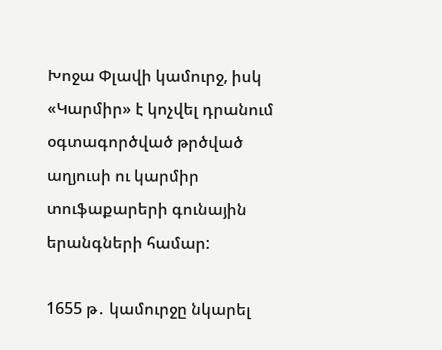Խոջա Փլավի կամուրջ, իսկ «Կարմիր» է կոչվել դրանում օգտագործված թրծված աղյուսի ու կարմիր տուֆաքարերի գունային երանգների համար:

1655 թ․ կամուրջը նկարել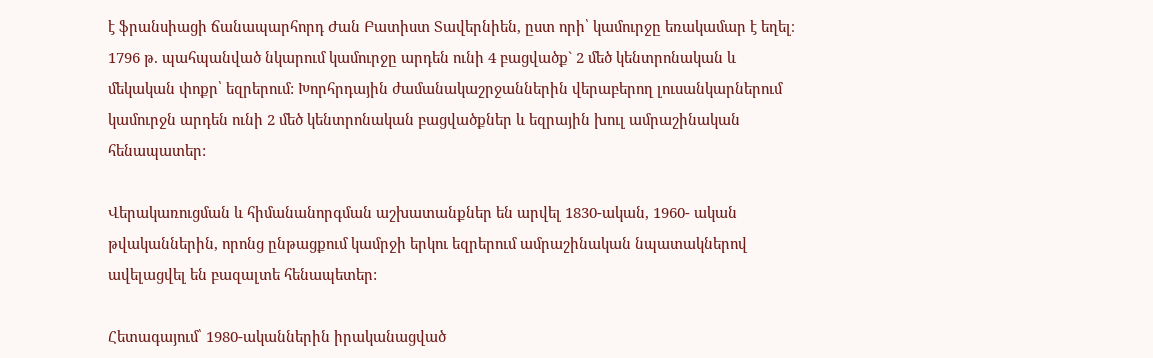է ֆրանսիացի ճանապարհորդ Ժան Բատիստ Տավերնիեն, ըստ որի՝ կամուրջը եռակամար է եղել։ 1796 թ. պահպանված նկարում կամուրջը արդեն ունի 4 բացվածք` 2 մեծ կենտրոնական և մեկական փոքր՝ եզրերում: Խորհրդային ժամանակաշրջաններին վերաբերող լուսանկարներում կամուրջն արդեն ունի 2 մեծ կենտրոնական բացվածքներ և եզրային խուլ ամրաշինական հենապատեր:

Վերակառուցման և հիմանանորգման աշխատանքներ են արվել 1830-ական, 1960- ական թվականներին, որոնց ընթացքում կամրջի երկու եզրերում ամրաշինական նպատակներով ավելացվել են բազալտե հենապետեր:

Հետագայում՝ 1980-ականներին իրականացված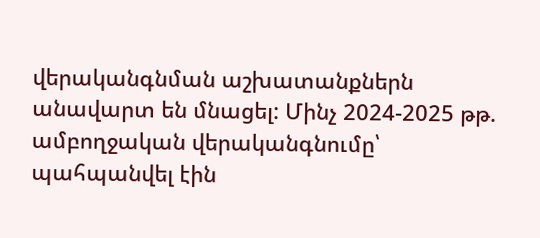վերականգնման աշխատանքներն անավարտ են մնացել: Մինչ 2024-2025 թթ. ամբողջական վերականգնումը՝ պահպանվել էին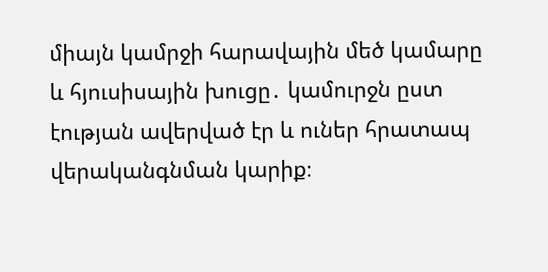միայն կամրջի հարավային մեծ կամարը և հյուսիսային խուցը․ կամուրջն ըստ էության ավերված էր և ուներ հրատապ վերականգնման կարիք։